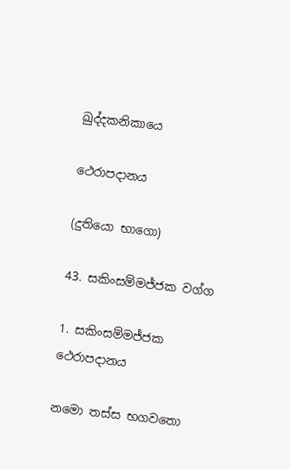ඛුද්දකනිකායෙ

ථෙරාපදානය

(දුතියො භාගො)

43. සකිංසම්මජ්ජක වග්ග

1. සකිංසම්මජ්ජක ථෙරාපදානය

නමො තස්ස භගවතො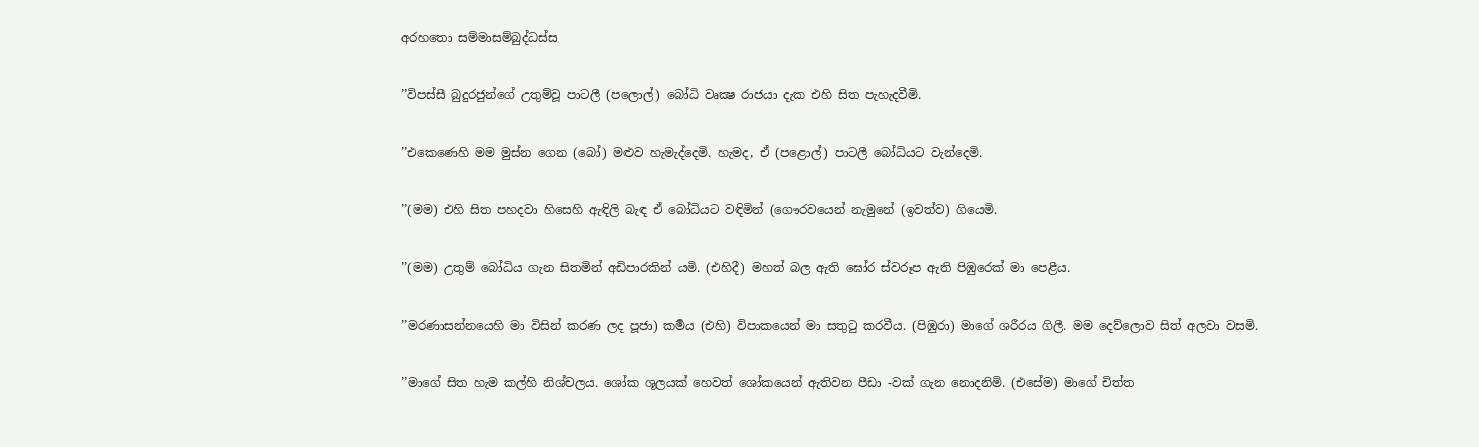අරහතො සම්මාසම්බුද්ධස්ස

’’විපස්සී බුදුරජුන්ගේ උතුම්වූ පාටලී (පලොල්) බෝධි වෘක්‍ෂ රාජයා දැක එහි සිත පැහැදවීමි.

’’එකෙණෙහි මම මුස්න ගෙන (බෝ) මළුව හැමැද්දෙමි. හැමද, ඒ (පළොල්) පාටලී බෝධියට වැන්දෙමි.

’’(මම) එහි සිත පහදවා හිසෙහි ඇඳිලි බැඳ ඒ බෝධියට වඳිමින් (ගෞරවයෙන් නැමුනේ (ඉවත්ව) ගියෙමි.

’’(මම) උතුම් බෝධිය ගැන සිතමින් අඩිපාරකින් යමි. (එහිදී) මහත් බල ඇති ඝෝර ස්වරූප ඇති පිඹුරෙක් මා පෙළීය.

’’මරණාසන්නයෙහි මා විසින් කරණ ලද පූජා) කර්‍මය (එහි) විපාකයෙන් මා සතුටු කරවීය. (පිඹුරා) මාගේ ශරීරය ගිලී. මම දෙව්ලොව සිත් අලවා වසමි.

’’මාගේ සිත හැම කල්හි නිශ්චලය. ශෝක ශූලයක් හෙවත් ශෝකයෙන් ඇතිවන පීඩා -වක් ගැන නොදනිමි. (එසේම) මාගේ චිත්ත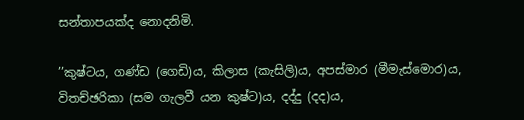සන්තාපයක්ද නොදනිමි.

’’කුෂ්ටය, ගණ්ඩ (ගෙඩි)ය, කිලාස (කැසිලි)ය, අපස්මාර (මීමැස්මොර)ය, විතච්ඡරිකා (සම ගැලවී යන කුෂ්ට)ය, දද්දු (දද)ය,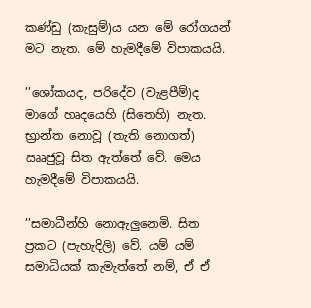කණ්ඩු (කැසුම්)ය යන මේ රෝගයන් මට නැත. මේ හැමදීමේ විපාකයයි.

’’ශෝකයද, පරිදේව (වැළපීම්)ද මාගේ හෘදයෙහි (සිතෙහි) නැත. භ්‍රාන්ත නොවූ (තැති නොගත්) ඎජුවූ සිත ඇත්තේ වේ. මෙය හැමදීමේ විපාකයයි.

’’සමාධීන්හි නොඇලුනෙමි. සිත ප්‍රකට (පැහැදිලි) වේ. යම් යම් සමාධියක් කැමැත්තේ නම්, ඒ ඒ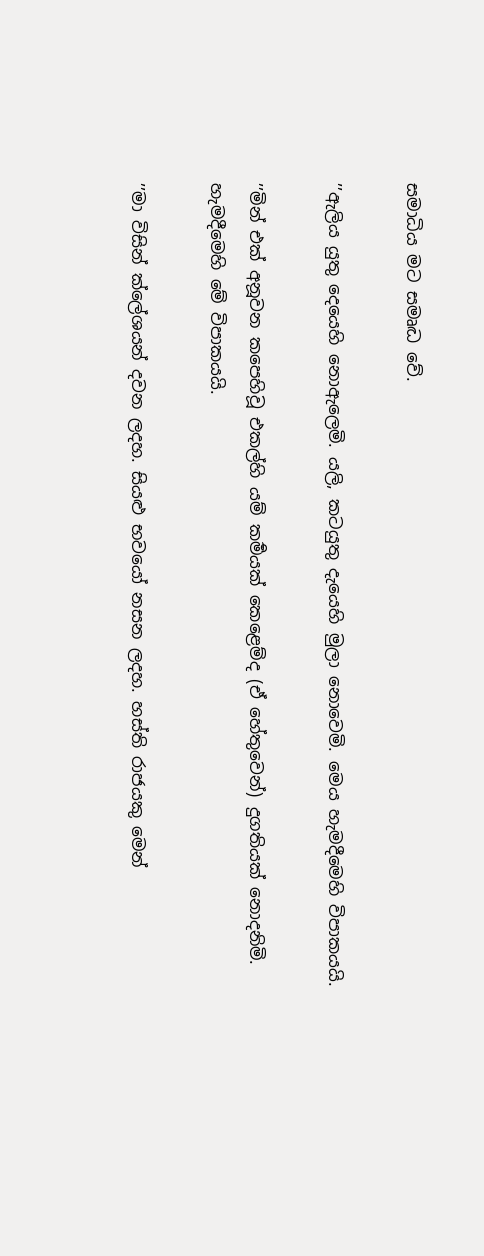සමාධිය මට සමෘද්‍ධ වේ.

’’ඇලිය යුතු දෙයෙහි නොඇලෙමි. යලි, කටයුතු දැයෙහි මුලා නොවෙමි. මෙය හැමදීමෙහි විපාකයයි.

’’මින් එක් අනූවන කපෙහිවූ එකල්හි යම් කර්‍මයක් කෙළෙම්ද (ඒ හේතුවෙන්) දුගතියක් නොදනිමි. හැමදීමෙහි මේ විපාකයයි.

’’මා විසින් ක්ලේශයන් දවන ලදහ. සියළු භවයෝ නසන ලදහ. හස්ති රාජයකු මෙන්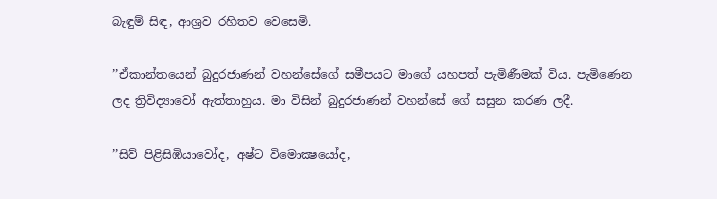බැඳුම් සිඳ, ආශ්‍රව රහිතව වෙසෙමි.

’’ඒකාන්තයෙන් බුදුරජාණන් වහන්සේගේ සමීපයට මාගේ යහපත් පැමිණීමක් විය. පැමිණෙන ලද ත්‍රිවිද්‍යාවෝ ඇත්තාහුය. මා විසින් බුදුරජාණන් වහන්සේ ගේ සසුන කරණ ලදී.

’’සිව් පිළිසිඹියාවෝද, අෂ්ට විමොක්‍ෂයෝද,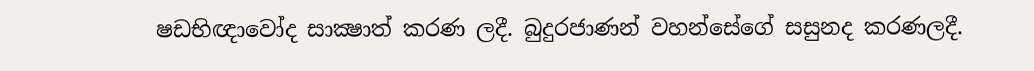ෂඩභිඥාවෝද සාක්‍ෂාත් කරණ ලදී. බුදුරජාණන් වහන්සේගේ සසුනද කරණලදී.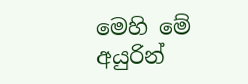මෙහි මේ අයුරින්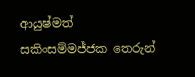ආයුෂ්මත් සකිංසම්මජ්ජක තෙරුන්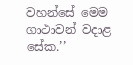වහන්සේ මෙම ගාථාවන් වදාළ සේක.’’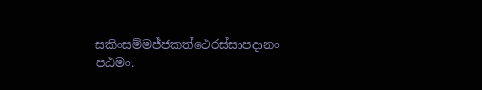සකිංසම්මජ්ජකත්ථෙරස්සාපදානං පඨමං.